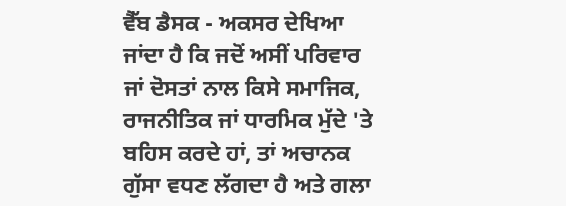ਵੈੱਬ ਡੈਸਕ - ਅਕਸਰ ਦੇਖਿਆ ਜਾਂਦਾ ਹੈ ਕਿ ਜਦੋਂ ਅਸੀਂ ਪਰਿਵਾਰ ਜਾਂ ਦੋਸਤਾਂ ਨਾਲ ਕਿਸੇ ਸਮਾਜਿਕ, ਰਾਜਨੀਤਿਕ ਜਾਂ ਧਾਰਮਿਕ ਮੁੱਦੇ 'ਤੇ ਬਹਿਸ ਕਰਦੇ ਹਾਂ, ਤਾਂ ਅਚਾਨਕ ਗੁੱਸਾ ਵਧਣ ਲੱਗਦਾ ਹੈ ਅਤੇ ਗਲਾ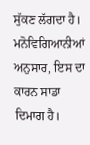ਸੁੱਕਣ ਲੱਗਦਾ ਹੈ। ਮਨੋਵਿਗਿਆਨੀਆਂ ਅਨੁਸਾਰ, ਇਸ ਦਾ ਕਾਰਨ ਸਾਡਾ ਦਿਮਾਗ ਹੈ।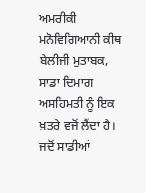ਅਮਰੀਕੀ ਮਨੋਵਿਗਿਆਨੀ ਕੀਥ ਬੇਲੀਜੀ ਮੁਤਾਬਕ, ਸਾਡਾ ਦਿਮਾਗ ਅਸਹਿਮਤੀ ਨੂੰ ਇਕ ਖ਼ਤਰੇ ਵਜੋਂ ਲੈਂਦਾ ਹੈ। ਜਦੋਂ ਸਾਡੀਆਂ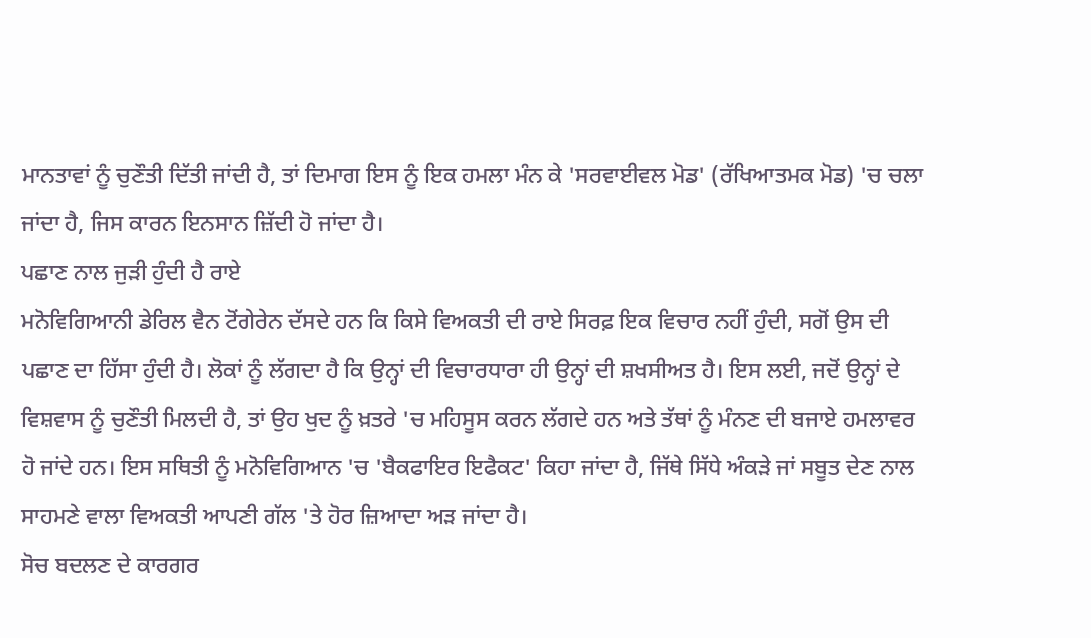ਮਾਨਤਾਵਾਂ ਨੂੰ ਚੁਣੌਤੀ ਦਿੱਤੀ ਜਾਂਦੀ ਹੈ, ਤਾਂ ਦਿਮਾਗ ਇਸ ਨੂੰ ਇਕ ਹਮਲਾ ਮੰਨ ਕੇ 'ਸਰਵਾਈਵਲ ਮੋਡ' (ਰੱਖਿਆਤਮਕ ਮੋਡ) 'ਚ ਚਲਾ ਜਾਂਦਾ ਹੈ, ਜਿਸ ਕਾਰਨ ਇਨਸਾਨ ਜ਼ਿੱਦੀ ਹੋ ਜਾਂਦਾ ਹੈ।
ਪਛਾਣ ਨਾਲ ਜੁੜੀ ਹੁੰਦੀ ਹੈ ਰਾਏ
ਮਨੋਵਿਗਿਆਨੀ ਡੇਰਿਲ ਵੈਨ ਟੋਂਗੇਰੇਨ ਦੱਸਦੇ ਹਨ ਕਿ ਕਿਸੇ ਵਿਅਕਤੀ ਦੀ ਰਾਏ ਸਿਰਫ਼ ਇਕ ਵਿਚਾਰ ਨਹੀਂ ਹੁੰਦੀ, ਸਗੋਂ ਉਸ ਦੀ ਪਛਾਣ ਦਾ ਹਿੱਸਾ ਹੁੰਦੀ ਹੈ। ਲੋਕਾਂ ਨੂੰ ਲੱਗਦਾ ਹੈ ਕਿ ਉਨ੍ਹਾਂ ਦੀ ਵਿਚਾਰਧਾਰਾ ਹੀ ਉਨ੍ਹਾਂ ਦੀ ਸ਼ਖਸੀਅਤ ਹੈ। ਇਸ ਲਈ, ਜਦੋਂ ਉਨ੍ਹਾਂ ਦੇ ਵਿਸ਼ਵਾਸ ਨੂੰ ਚੁਣੌਤੀ ਮਿਲਦੀ ਹੈ, ਤਾਂ ਉਹ ਖੁਦ ਨੂੰ ਖ਼ਤਰੇ 'ਚ ਮਹਿਸੂਸ ਕਰਨ ਲੱਗਦੇ ਹਨ ਅਤੇ ਤੱਥਾਂ ਨੂੰ ਮੰਨਣ ਦੀ ਬਜਾਏ ਹਮਲਾਵਰ ਹੋ ਜਾਂਦੇ ਹਨ। ਇਸ ਸਥਿਤੀ ਨੂੰ ਮਨੋਵਿਗਿਆਨ 'ਚ 'ਬੈਕਫਾਇਰ ਇਫੈਕਟ' ਕਿਹਾ ਜਾਂਦਾ ਹੈ, ਜਿੱਥੇ ਸਿੱਧੇ ਅੰਕੜੇ ਜਾਂ ਸਬੂਤ ਦੇਣ ਨਾਲ ਸਾਹਮਣੇ ਵਾਲਾ ਵਿਅਕਤੀ ਆਪਣੀ ਗੱਲ 'ਤੇ ਹੋਰ ਜ਼ਿਆਦਾ ਅੜ ਜਾਂਦਾ ਹੈ।
ਸੋਚ ਬਦਲਣ ਦੇ ਕਾਰਗਰ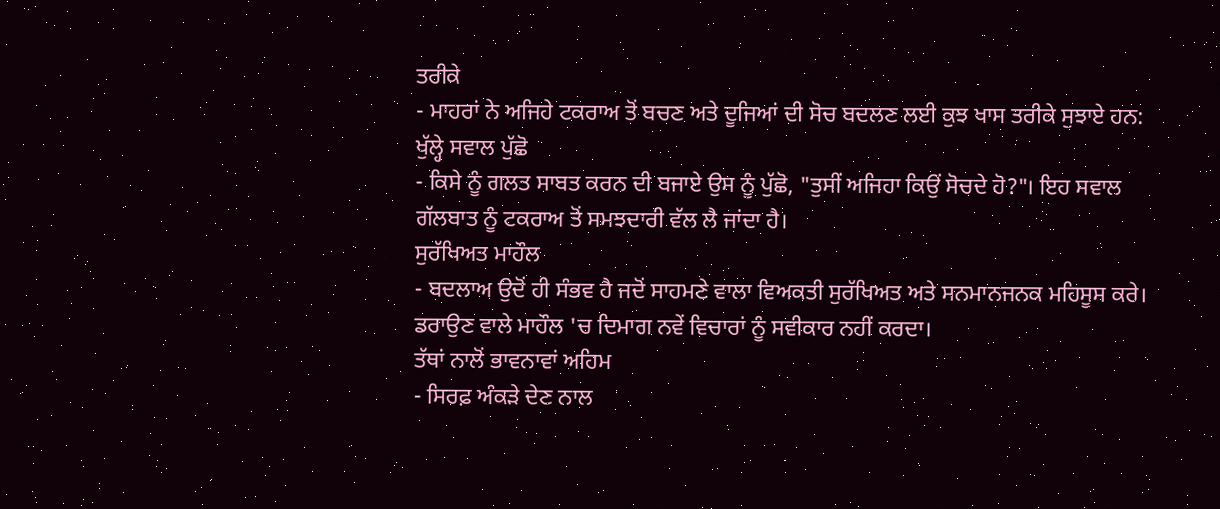ਤਰੀਕੇ
- ਮਾਹਰਾਂ ਨੇ ਅਜਿਹੇ ਟਕਰਾਅ ਤੋਂ ਬਚਣ ਅਤੇ ਦੂਜਿਆਂ ਦੀ ਸੋਚ ਬਦਲਣ ਲਈ ਕੁਝ ਖਾਸ ਤਰੀਕੇ ਸੁਝਾਏ ਹਨ:
ਖੁੱਲ੍ਹੇ ਸਵਾਲ ਪੁੱਛੋ
- ਕਿਸੇ ਨੂੰ ਗਲਤ ਸਾਬਤ ਕਰਨ ਦੀ ਬਜਾਏ ਉਸ ਨੂੰ ਪੁੱਛੋ, "ਤੁਸੀਂ ਅਜਿਹਾ ਕਿਉਂ ਸੋਚਦੇ ਹੋ?"। ਇਹ ਸਵਾਲ ਗੱਲਬਾਤ ਨੂੰ ਟਕਰਾਅ ਤੋਂ ਸਮਝਦਾਰੀ ਵੱਲ ਲੈ ਜਾਂਦਾ ਹੈ।
ਸੁਰੱਖਿਅਤ ਮਾਹੌਲ
- ਬਦਲਾਅ ਉਦੋਂ ਹੀ ਸੰਭਵ ਹੈ ਜਦੋਂ ਸਾਹਮਣੇ ਵਾਲਾ ਵਿਅਕਤੀ ਸੁਰੱਖਿਅਤ ਅਤੇ ਸਨਮਾਨਜਨਕ ਮਹਿਸੂਸ ਕਰੇ। ਡਰਾਉਣ ਵਾਲੇ ਮਾਹੌਲ 'ਚ ਦਿਮਾਗ ਨਵੇਂ ਵਿਚਾਰਾਂ ਨੂੰ ਸਵੀਕਾਰ ਨਹੀਂ ਕਰਦਾ।
ਤੱਥਾਂ ਨਾਲੋਂ ਭਾਵਨਾਵਾਂ ਅਹਿਮ
- ਸਿਰਫ਼ ਅੰਕੜੇ ਦੇਣ ਨਾਲ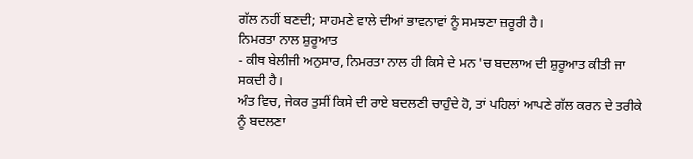ਗੱਲ ਨਹੀਂ ਬਣਦੀ; ਸਾਹਮਣੇ ਵਾਲੇ ਦੀਆਂ ਭਾਵਨਾਵਾਂ ਨੂੰ ਸਮਝਣਾ ਜ਼ਰੂਰੀ ਹੈ।
ਨਿਮਰਤਾ ਨਾਲ ਸ਼ੁਰੂਆਤ
- ਕੀਥ ਬੇਲੀਜੀ ਅਨੁਸਾਰ, ਨਿਮਰਤਾ ਨਾਲ ਹੀ ਕਿਸੇ ਦੇ ਮਨ 'ਚ ਬਦਲਾਅ ਦੀ ਸ਼ੁਰੂਆਤ ਕੀਤੀ ਜਾ ਸਕਦੀ ਹੈ।
ਅੰਤ ਵਿਚ, ਜੇਕਰ ਤੁਸੀਂ ਕਿਸੇ ਦੀ ਰਾਏ ਬਦਲਣੀ ਚਾਹੁੰਦੇ ਹੋ, ਤਾਂ ਪਹਿਲਾਂ ਆਪਣੇ ਗੱਲ ਕਰਨ ਦੇ ਤਰੀਕੇ ਨੂੰ ਬਦਲਣਾ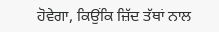ਹੋਵੇਗਾ, ਕਿਉਂਕਿ ਜ਼ਿੱਦ ਤੱਥਾਂ ਨਾਲ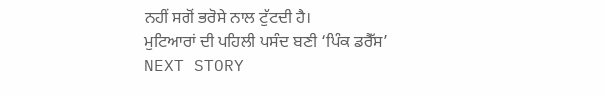ਨਹੀਂ ਸਗੋਂ ਭਰੋਸੇ ਨਾਲ ਟੁੱਟਦੀ ਹੈ।
ਮੁਟਿਆਰਾਂ ਦੀ ਪਹਿਲੀ ਪਸੰਦ ਬਣੀ ‘ਪਿੰਕ ਡਰੈੱਸ’
NEXT STORY